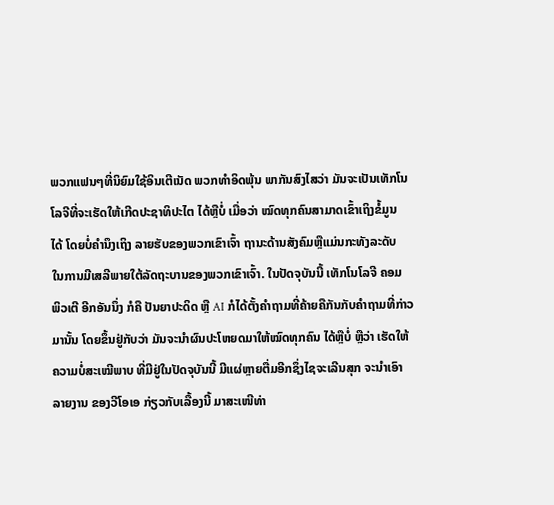ພວກແຟນໆທີ່ນິຍົມໃຊ້ອິນເຕີເນັດ ພວກທຳອິດພຸ້ນ ພາກັນສົງໄສວ່າ ມັນຈະເປັນເທັກໂນ
ໂລຈີທີ່ຈະເຮັດໃຫ້ເກີດປະຊາທິປະໄຕ ໄດ້ຫຼືບໍ່ ເມື່ອວ່າ ໝົດທຸກຄົນສາມາດເຂົ້າເຖິງຂໍ້ມູນ
ໄດ້ ໂດຍບໍ່ຄຳນຶງເຖິງ ລາຍຮັບຂອງພວກເຂົາເຈົ້າ ຖານະດ້ານສັງຄົມຫຼືແມ່ນກະທັງລະດັບ
ໃນການມີເສລີພາຍໃຕ້ລັດຖະບານຂອງພວກເຂົາເຈົ້າ. ໃນປັດຈຸບັນນີ້ ເທັກໂນໂລຈີ ຄອມ
ພິວເຕີ ອີກອັນນຶ່ງ ກໍຄື ປັນຍາປະດິດ ຫຼື AI ກໍໄດ້ຕັ້ງຄຳຖາມທີ່ຄ້າຍຄືກັນກັບຄຳຖາມທີ່ກ່າວ
ມານັ້ນ ໂດຍຂຶ້ນຢູ່ກັບວ່າ ມັນຈະນຳຜົນປະໂຫຍດມາໃຫ້ໝົດທຸກຄົນ ໄດ້ຫຼືບໍ່ ຫຼືວ່າ ເຮັດໃຫ້
ຄວາມບໍ່ສະເໝີພາບ ທີ່ມີຢູ່ໃນປັດຈຸບັນນີ້ ມີແຜ່ຫຼາຍຕື່ມອີກຊຶ່ງໄຊຈະເລີນສຸກ ຈະນຳເອົາ
ລາຍງານ ຂອງວີໂອເອ ກ່ຽວກັບເລື້ອງນີ້ ມາສະເໜີທ່າ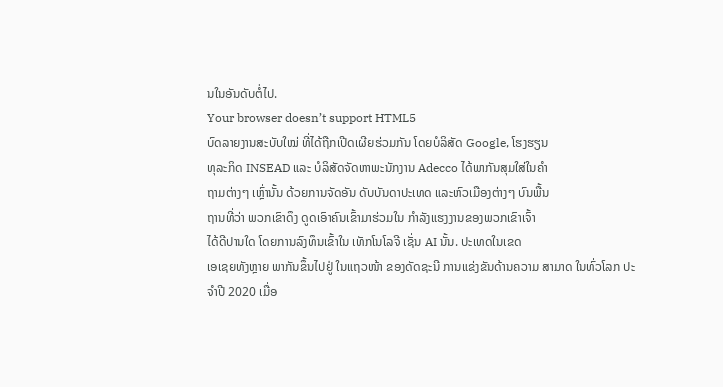ນໃນອັນດັບຕໍ່ໄປ.
Your browser doesn’t support HTML5
ບົດລາຍງານສະບັບໃໝ່ ທີ່ໄດ້ຖືກເປີດເຜີຍຮ່ວມກັນ ໂດຍບໍລິສັດ Google, ໂຮງຮຽນ
ທຸລະກິດ INSEAD ແລະ ບໍລິສັດຈັດຫາພະນັກງານ Adecco ໄດ້ພາກັນສຸມໃສ່ໃນຄຳ
ຖາມຕ່າງໆ ເຫຼົ່ານັ້ນ ດ້ວຍການຈັດອັນ ດັບບັນດາປະເທດ ແລະຫົວເມືອງຕ່າງໆ ບົນພື້ນ
ຖານທີ່ວ່າ ພວກເຂົາດຶງ ດູດເອົາຄົນເຂົ້າມາຮ່ວມໃນ ກຳລັງແຮງງານຂອງພວກເຂົາເຈົ້າ
ໄດ້ດີປານໃດ ໂດຍການລົງທຶນເຂົ້າໃນ ເທັກໂນໂລຈີ ເຊັ່ນ AI ນັ້ນ. ປະເທດໃນເຂດ
ເອເຊຍທັງຫຼາຍ ພາກັນຂຶ້ນໄປຢູ່ ໃນແຖວໜ້າ ຂອງດັດຊະນີ ການແຂ່ງຂັນດ້ານຄວາມ ສາມາດ ໃນທົ່ວໂລກ ປະຈຳປີ 2020 ເມື່ອ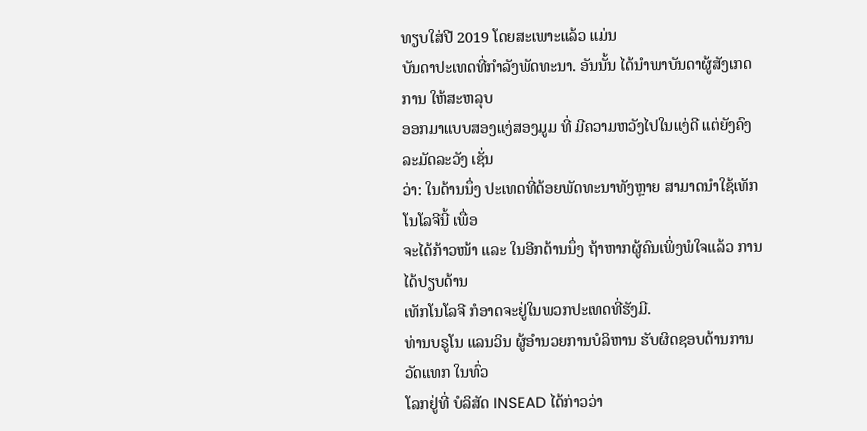ທຽບໃສ່ປີ 2019 ໂດຍສະເພາະແລ້ວ ແມ່ນ
ບັນດາປະເທດທີ່ກຳລັງພັດທະນາ. ອັນນັ້ນ ໄດ້ນຳພາບັນດາຜູ້ສັງເກດການ ໃຫ້ສະຫລຸບ
ອອກມາແບບສອງແງ່ສອງມູມ ທີ່ ມີຄວາມຫວັງໄປໃນແງ່ດີ ແຕ່ຍັງຄົງລະມັດລະວັງ ເຊັ່ນ
ວ່າ: ໃນດ້ານນຶ່ງ ປະເທດທີ່ດ້ອຍພັດທະນາທັງຫຼາຍ ສາມາດນຳໃຊ້ເທັກໂນໂລຈີນີ້ ເພື່ອ
ຈະໄດ້ກ້າວໜ້າ ແລະ ໃນອີກດ້ານນຶ່ງ ຖ້າຫາກຜູ້ຄົນເພິ່ງພໍໃຈແລ້ວ ການໄດ້ປຽບດ້ານ
ເທັກໂນໂລຈີ ກໍອາດຈະຢູ່ໃນພວກປະເທດທີ່ຮັງມີ.
ທ່ານບຣູໂນ ແລນວິນ ຜູ້ອຳນວຍການບໍລິຫານ ຮັບຜິດຊອບດ້ານການວັດແທກ ໃນທົ່ວ
ໂລກຢູ່ທີ່ ບໍລິສັດ INSEAD ໄດ້ກ່າວວ່າ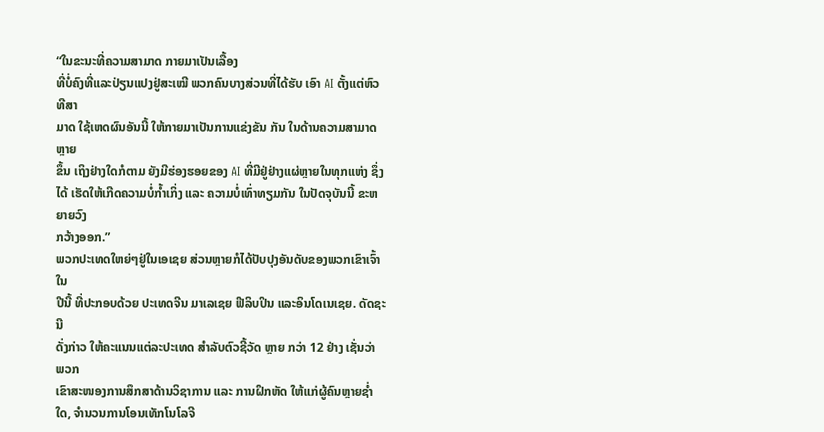“ໃນຂະນະທີ່ຄວາມສາມາດ ກາຍມາເປັນເລື້ອງ
ທີ່ບໍ່ຄົງທີ່ແລະປ່ຽນແປງຢູ່ສະເໝີ ພວກຄົນບາງສ່ວນທີ່ໄດ້ຮັບ ເອົາ AI ຕັ້ງແຕ່ຫົວທີສາ
ມາດ ໃຊ້ເຫດຜົນອັນນີ້ ໃຫ້ກາຍມາເປັນການແຂ່ງຂັນ ກັນ ໃນດ້ານຄວາມສາມາດຫຼາຍ
ຂຶ້ນ ເຖິງຢ່າງໃດກໍຕາມ ຍັງມີຮ່ອງຮອຍຂອງ AI ທີ່ມີຢູ່ຢ່າງແຜ່ຫຼາຍໃນທຸກແຫ່ງ ຊຶ່ງໄດ້ ເຮັດໃຫ້ເກີດຄວາມບໍ່ກ້ຳເກິ່ງ ແລະ ຄວາມບໍ່ເທົ່າທຽມກັນ ໃນປັດຈຸບັນນີ້ ຂະຫຍາຍວົງ
ກວ້າງອອກ.”
ພວກປະເທດໃຫຍ່ໆຢູ່ໃນເອເຊຍ ສ່ວນຫຼາຍກໍໄດ້ປັບປຸງອັນດັບຂອງພວກເຂົາເຈົ້າ ໃນ
ປີນີ້ ທີ່ປະກອບດ້ວຍ ປະເທດຈີນ ມາເລເຊຍ ຟີລິບປິນ ແລະອິນໂດເນເຊຍ. ດັດຊະນີ
ດັ່ງກ່າວ ໃຫ້ຄະແນນແຕ່ລະປະເທດ ສຳລັບຕົວຊີ້ວັດ ຫຼາຍ ກວ່າ 12 ຢ່າງ ເຊັ່ນວ່າ ພວກ
ເຂົາສະໜອງການສຶກສາດ້ານວິຊາການ ແລະ ການຝຶກຫັດ ໃຫ້ແກ່ຜູ້ຄົນຫຼາຍຊ່ຳໃດ, ຈຳນວນການໂອນເທັກໂນໂລຈີ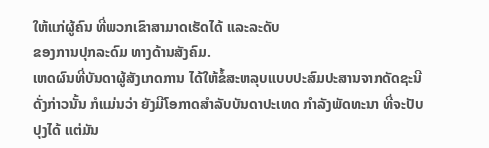ໃຫ້ແກ່ຜູ້ຄົນ ທີ່ພວກເຂົາສາມາດເຮັດໄດ້ ແລະລະດັບ
ຂອງການປຸກລະດົມ ທາງດ້ານສັງຄົມ.
ເຫດຜົນທີ່ບັນດາຜູ້ສັງເກດການ ໄດ້ໃຫ້ຂໍ້ສະຫລຸບແບບປະສົມປະສານຈາກດັດຊະນີ
ດັ່ງກ່າວນັ້ນ ກໍແມ່ນວ່າ ຍັງມີໂອກາດສຳລັບບັນດາປະເທດ ກຳລັງພັດທະນາ ທີ່ຈະປັບ
ປຸງໄດ້ ແຕ່ມັນ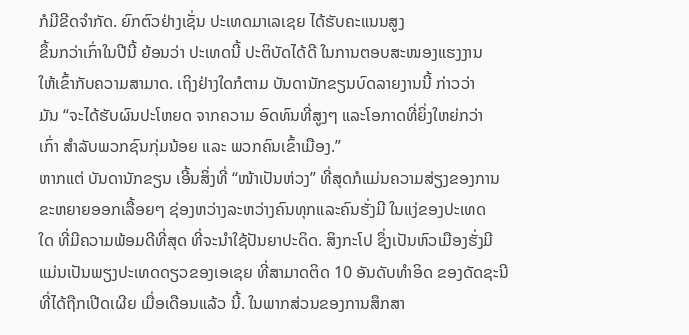ກໍມີຂີດຈຳກັດ. ຍົກຕົວຢ່າງເຊັ່ນ ປະເທດມາເລເຊຍ ໄດ້ຮັບຄະແນນສູງ
ຂຶ້ນກວ່າເກົ່າໃນປີນີ້ ຍ້ອນວ່າ ປະເທດນີ້ ປະຕິບັດໄດ້ດີ ໃນການຕອບສະໜອງແຮງງານ
ໃຫ້ເຂົ້າກັບຄວາມສາມາດ. ເຖິງຢ່າງໃດກໍຕາມ ບັນດານັກຂຽນບົດລາຍງານນີ້ ກ່າວວ່າ
ມັນ “ຈະໄດ້ຮັບຜົນປະໂຫຍດ ຈາກຄວາມ ອົດທົນທີ່ສູງໆ ແລະໂອກາດທີ່ຍິ່ງໃຫຍ່ກວ່າ
ເກົ່າ ສຳລັບພວກຊົນກຸ່ມນ້ອຍ ແລະ ພວກຄົນເຂົ້າເມືອງ.”
ຫາກແຕ່ ບັນດານັກຂຽນ ເອີ້ນສິ່ງທີ່ “ໜ້າເປັນຫ່ວງ” ທີ່ສຸດກໍແມ່ນຄວາມສ່ຽງຂອງການ
ຂະຫຍາຍອອກເລື້ອຍໆ ຊ່ອງຫວ່າງລະຫວ່າງຄົນທຸກແລະຄົນຮັ່ງມີ ໃນແງ່ຂອງປະເທດ
ໃດ ທີ່ມີຄວາມພ້ອມດີທີ່ສຸດ ທີ່ຈະນຳໃຊ້ປັນຍາປະດິດ. ສິງກະໂປ ຊຶ່ງເປັນຫົວເມືອງຮັ່ງມີ
ແມ່ນເປັນພຽງປະເທດດຽວຂອງເອເຊຍ ທີ່ສາມາດຕິດ 10 ອັນດັບທຳອິດ ຂອງດັດຊະນີ
ທີ່ໄດ້ຖືກເປີດເຜີຍ ເມື່ອເດືອນແລ້ວ ນີ້. ໃນພາກສ່ວນຂອງການສຶກສາ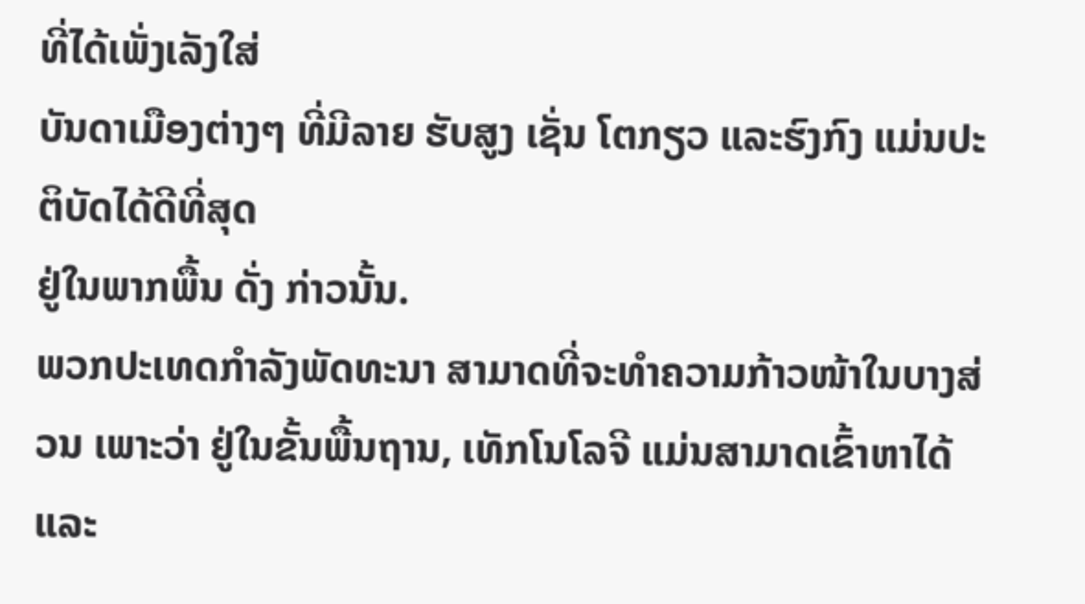ທີ່ໄດ້ເພັ່ງເລັງໃສ່
ບັນດາເມືອງຕ່າງໆ ທີ່ມີລາຍ ຮັບສູງ ເຊັ່ນ ໂຕກຽວ ແລະຮົງກົງ ແມ່ນປະຕິບັດໄດ້ດີທີ່ສຸດ
ຢູ່ໃນພາກພື້ນ ດັ່ງ ກ່າວນັ້ນ.
ພວກປະເທດກຳລັງພັດທະນາ ສາມາດທີ່ຈະທຳຄວາມກ້າວໜ້າໃນບາງສ່ວນ ເພາະວ່າ ຢູ່ໃນຂັ້ນພື້ນຖານ, ເທັກໂນໂລຈີ ແມ່ນສາມາດເຂົ້າຫາໄດ້ ແລະ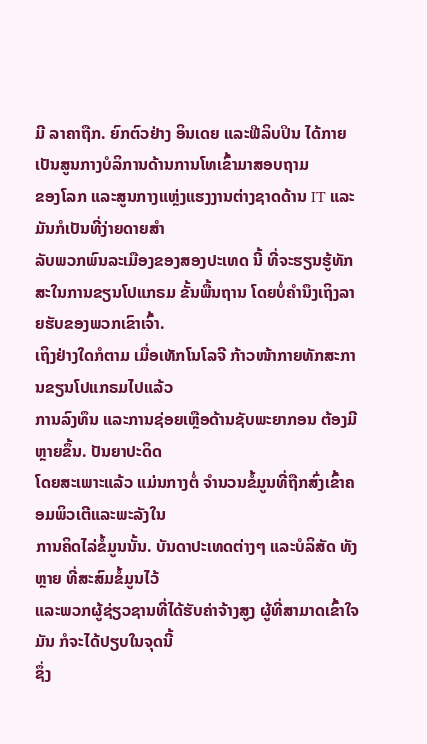ມີ ລາຄາຖືກ. ຍົກຕົວຢ່າງ ອິນເດຍ ແລະຟີລິບປິນ ໄດ້ກາຍເປັນສູນກາງບໍລິການດ້ານການໂທເຂົ້າມາສອບຖາມ
ຂອງໂລກ ແລະສູນກາງແຫຼ່ງແຮງງານຕ່າງຊາດດ້ານ IT ແລະມັນກໍເປັນທີ່ງ່າຍດາຍສຳ
ລັບພວກພົນລະເມືອງຂອງສອງປະເທດ ນີ້ ທີ່ຈະຮຽນຮູ້ທັກສະໃນການຂຽນໂປແກຣມ ຂັ້ນພື້ນຖານ ໂດຍບໍ່ຄຳນຶງເຖິງລາຍຮັບຂອງພວກເຂົາເຈົ້າ.
ເຖິງຢ່າງໃດກໍຕາມ ເມື່ອເທັກໂນໂລຈີ ກ້າວໜ້າກາຍທັກສະການຂຽນໂປແກຣມໄປແລ້ວ
ການລົງທຶນ ແລະການຊ່ອຍເຫຼືອດ້ານຊັບພະຍາກອນ ຕ້ອງມີຫຼາຍຂຶ້ນ. ປັນຍາປະດິດ
ໂດຍສະເພາະແລ້ວ ແມ່ນກາງຕໍ່ ຈຳນວນຂໍ້ມູນທີ່ຖືກສົ່ງເຂົ້າຄອມພິວເຕີແລະພະລັງໃນ
ການຄິດໄລ່ຂໍ້ມູນນັ້ນ. ບັນດາປະເທດຕ່າງໆ ແລະບໍລິສັດ ທັງຫຼາຍ ທີ່ສະສົມຂໍ້ມູນໄວ້
ແລະພວກຜູ້ຊ່ຽວຊານທີ່ໄດ້ຮັບຄ່າຈ້າງສູງ ຜູ້ທີ່ສາມາດເຂົ້າໃຈມັນ ກໍຈະໄດ້ປຽບໃນຈຸດນີ້
ຊຶ່ງ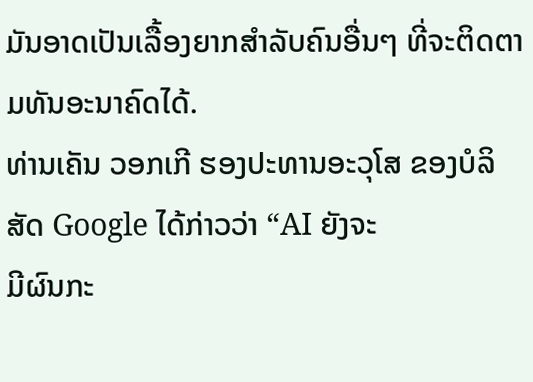ມັນອາດເປັນເລື້ອງຍາກສຳລັບຄົນອື່ນໆ ທີ່ຈະຕິດຕາມທັນອະນາຄົດໄດ້.
ທ່ານເຄັນ ວອກເກີ ຮອງປະທານອະວຸໂສ ຂອງບໍລິສັດ Google ໄດ້ກ່າວວ່າ “AI ຍັງຈະ
ມີຜົນກະ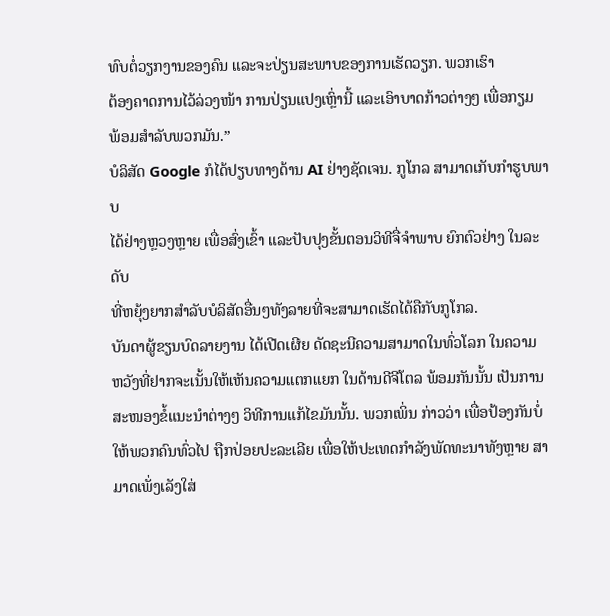ທົບຕໍ່ວຽກງານຂອງຄົນ ແລະຈະປ່ຽນສະພາບຂອງການເຮັດວຽກ. ພວກເຮົາ
ຕ້ອງຄາດການໄວ້ລ່ວງໜ້າ ການປ່ຽນແປງເຫຼົ່ານີ້ ແລະເອົາບາດກ້າວຕ່າງໆ ເພື່ອກຽມ
ພ້ອມສຳລັບພວກມັນ.”
ບໍລິສັດ Google ກໍໄດ້ປຽບທາງດ້ານ AI ຢ່າງຊັດເຈນ. ກູໂກລ ສາມາດເກັບກຳຮູບພາບ
ໄດ້ຢ່າງຫຼວງຫຼາຍ ເພື່ອສົ່ງເຂົ້າ ແລະປັບປຸງຂັ້ນຕອນວິທີຈື່ຈຳພາບ ຍົກຕົວຢ່າງ ໃນລະດັບ
ທີ່ຫຍຸ້ງຍາກສຳລັບບໍລິສັດອື່ນໆທັງລາຍທີ່ຈະສາມາດເຮັດໄດ້ຄືກັບກູໂກລ.
ບັນດາຜູ້ຂຽນບົດລາຍງານ ໄດ້ເປີດເຜີຍ ດັດຊະນີຄວາມສາມາດໃນທົ່ວໂລກ ໃນຄວາມ
ຫວັງທີ່ຢາກຈະເນັ້ນໃຫ້ເຫັນຄວາມແຕກແຍກ ໃນດ້ານດີຈີໂຕລ ພ້ອມກັນນັ້ນ ເປັນການ
ສະໜອງຂໍ້ແນະນຳຕ່າງໆ ວິທີການແກ້ໄຂມັນນັ້ນ. ພວກເພິ່ນ ກ່າວວ່າ ເພື່ອປ້ອງກັນບໍ່
ໃຫ້ພວກຄົນທົ່ວໄປ ຖືກປ່ອຍປະລະເລີຍ ເພື່ອໃຫ້ປະເທດກຳລັງພັດທະນາທັງຫຼາຍ ສາມາດເພັ່ງເລັງໃສ່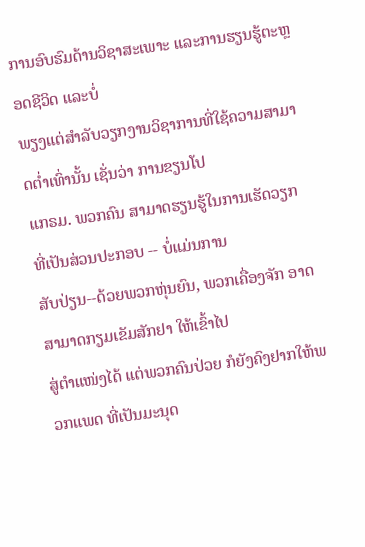ການອົບຮົມດ້ານວິຊາສະເພາະ ແລະການຮຽນຮູ້ຕະຫຼອດຊີວິດ ແລະບໍ່
ພຽງແຕ່ສຳລັບວຽກງານວິຊາການທີ່ໃຊ້ຄວາມສາມາດຕ່ຳເທົ່ານັ້ນ ເຊັ່ນວ່າ ການຂຽນໂປ
ແກຣມ. ພວກຄົນ ສາມາດຮຽນຮູ້ໃນການເຮັດວຽກ ທີ່ເປັນສ່ວນປະກອບ -- ບໍ່ແມ່ນການ
ສັບປ່ຽນ--ດ້ວຍພວກຫຸ່ນຍົນ, ພວກເຄື່ອງຈັກ ອາດສາມາດກຽມເຂັມສັກຢາ ໃຫ້ເຂົ້າໄປ
ສູ່ຕຳແໜ່ງໄດ້ ແຕ່ພວກຄົນປ່ວຍ ກໍຍັງຄົງຢາກໃຫ້ພວກແພດ ທີ່ເປັນມະນຸດ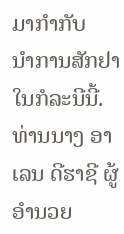ມາກຳກັບ
ນຳການສັກຢາ ໃນກໍລະນີນີ້.
ທ່ານນາງ ອາເລນ ດີຮາຊີ ຜູ້ອຳນວຍ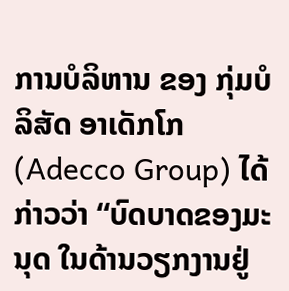ການບໍລິຫານ ຂອງ ກຸ່ມບໍລິສັດ ອາເດັກໂກ
(Adecco Group) ໄດ້ກ່າວວ່າ “ບົດບາດຂອງມະນຸດ ໃນດ້ານວຽກງານຢູ່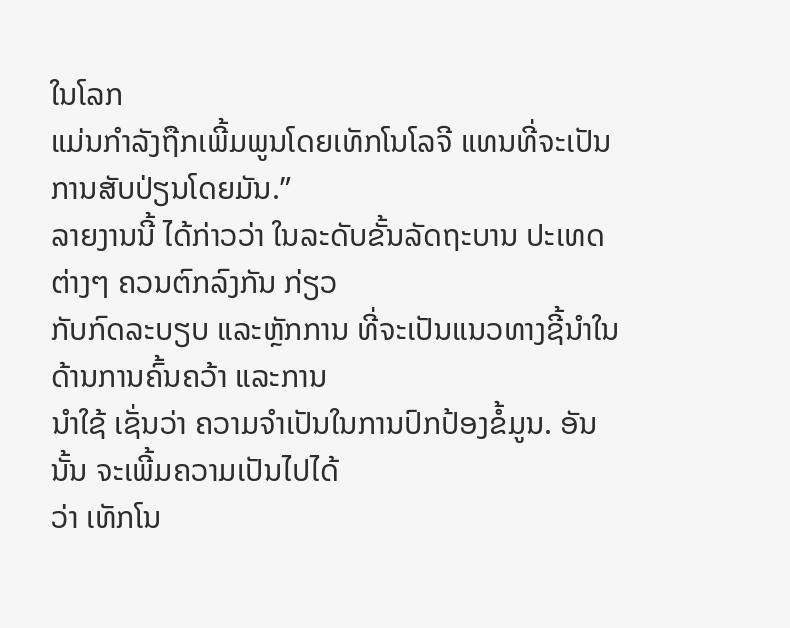ໃນໂລກ
ແມ່ນກຳລັງຖືກເພີ້ມພູນໂດຍເທັກໂນໂລຈີ ແທນທີ່ຈະເປັນການສັບປ່ຽນໂດຍມັນ.”
ລາຍງານນີ້ ໄດ້ກ່າວວ່າ ໃນລະດັບຂັ້ນລັດຖະບານ ປະເທດຕ່າງໆ ຄວນຕົກລົງກັນ ກ່ຽວ
ກັບກົດລະບຽບ ແລະຫຼັກການ ທີ່ຈະເປັນແນວທາງຊີ້ນຳໃນດ້ານການຄົ້ນຄວ້າ ແລະການ
ນຳໃຊ້ ເຊັ່ນວ່າ ຄວາມຈຳເປັນໃນການປົກປ້ອງຂໍ້ມູນ. ອັນນັ້ນ ຈະເພີ້ມຄວາມເປັນໄປໄດ້
ວ່າ ເທັກໂນ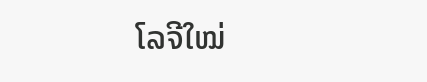ໂລຈີໃໝ່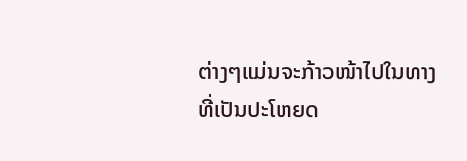ຕ່າງໆແມ່ນຈະກ້າວໜ້າໄປໃນທາງທີ່ເປັນປະໂຫຍດ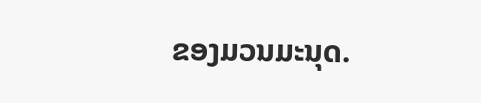ຂອງມວນມະນຸດ.